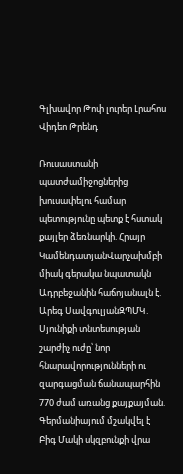Գլխավոր Թոփ լուրեր Լրահոս Վիդեո Թրենդ

Ռուսաստանի պատժամիջոցներից խուսափելու համար պետությունը պետք է հստակ քայլեր ձեռնարկի. Հրայր ԿամենդատյանՎարչախմբի միակ գերակա նպատակն Ադրբեջանին հաճոյանալն է. Արեգ ՍավգուլյանԶՊՄԿ․ Սյունիքի տնտեսության շարժիչ ուժը՝ նոր հնարավորությունների ու զարգացման ճանապարհին 770 ժամ առանց քայքայման. Գերմանիայում մշակվել է Բիգ Մակի սկզբունքի վրա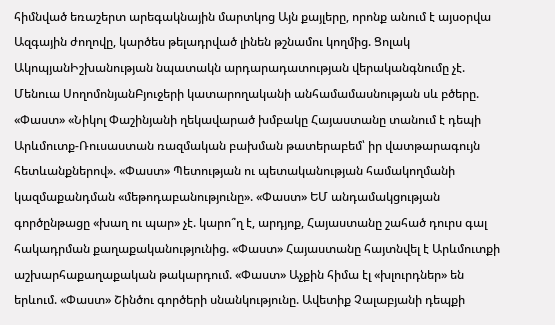հիմնված եռաշերտ արեգակնային մարտկոց Այն քայլերը, որոնք անում է այսօրվա Ազգային ժողովը, կարծես թելադրված լինեն թշնամու կողմից. Ցոլակ ԱկոպյանԻշխանության նպատակն արդարադատության վերականգնումը չէ. Մենուա ՍողոմոնյանԲյուջերի կատարողականի անհամամասնության սև բծերը. «Փաստ» «Նիկոլ Փաշինյանի ղեկավարած խմբակը Հայաստանը տանում է դեպի Արևմուտք-Ռուսաստան ռազմական բախման թատերաբեմ՝ իր վատթարագույն հետևանքներով». «Փաստ» Պետության ու պետականության համակողմանի կազմաքանդման «մեթոդաբանությունը». «Փաստ» ԵՄ անդամակցության գործընթացը «խաղ ու պար» չէ. կարո՞ղ է, արդյոք, Հայաստանը շահած դուրս գալ հակադրման քաղաքականությունից. «Փաստ» Հայաստանը հայտնվել է Արևմուտքի աշխարհաքաղաքական թակարդում. «Փաստ» Աչքին հիմա էլ «խլուրդներ» են երևում. «Փաստ» Շինծու գործերի սնանկությունը. Ավետիք Չալաբյանի դեպքի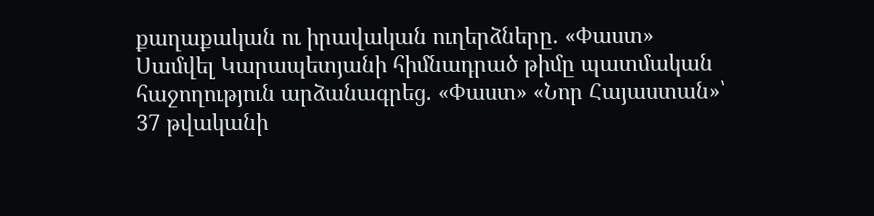քաղաքական ու իրավական ուղերձները. «Փաստ» Սամվել Կարապետյանի հիմնադրած թիմը պատմական հաջողություն արձանագրեց. «Փաստ» «Նոր Հայաստան»՝ 37 թվականի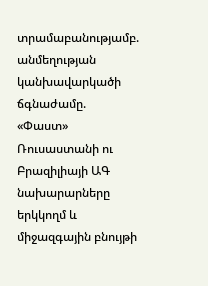տրամաբանությամբ. անմեղության կանխավարկածի ճգնաժամը. «Փաստ» Ռուսաստանի ու Բրազիլիայի ԱԳ նախարարները երկկողմ և միջազգային բնույթի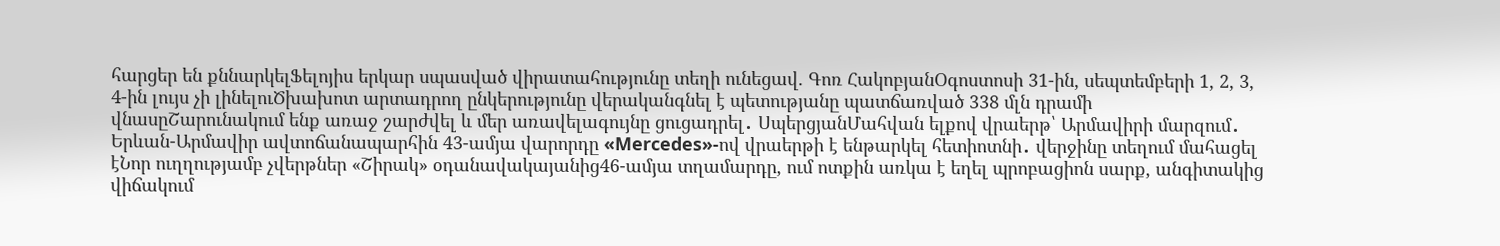հարցեր են քննարկելՖելոյիս երկար սպասված վիրատահությունը տեղի ունեցավ. Գոռ ՀակոբյանՕգոստոսի 31-ին, սեպտեմբերի 1, 2, 3, 4-ին լույս չի լինելուԾխախոտ արտադրող ընկերությունը վերականգնել է պետությանը պատճառված 338 մլն դրամի վնասըՇարունակում ենք առաջ շարժվել և մեր առավելագույնը ցուցադրել․ ՍպերցյանՄահվան ելքով վրաերթ՝ Արմավիրի մարզում․ Երևան-Արմավիր ավտոճանապարհին 43-ամյա վարորդը «Mercedes»-ով վրաերթի է ենթարկել հետիոտնի․ վերջինը տեղում մահացել էՆոր ուղղությամբ չվերթներ «Շիրակ» օդանավակայանից46-ամյա տղամարդը, ում ոտքին առկա է եղել պրոբացիոն սարք, անգիտակից վիճակում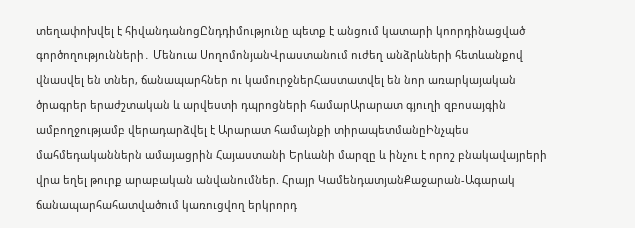տեղափոխվել է հիվանդանոցԸնդդիմությունը պետք է անցում կատարի կոորդինացված գործողությունների․ Մենուա ՍողոմոնյանՎրաստանում ուժեղ անձրևների հետևանքով վնաuվել են տներ, ճանապարհներ ու կամուրջներՀաստատվել են նոր առարկայական ծրագրեր երաժշտական և արվեստի դպրոցների համարԱրարատ գյուղի զբոսայգին ամբողջությամբ վերադարձվել է Արարատ համայնքի տիրապետմանըԻնչպես մահմեդականներն ամայացրին Հայաստանի Երևանի մարզը և ինչու է որոշ բնակավայրերի վրա եղել թուրք արաբական անվանումներ. Հրայր ԿամենդատյանՔաջարան-Ագարակ ճանապարհահատվածում կառուցվող երկրորդ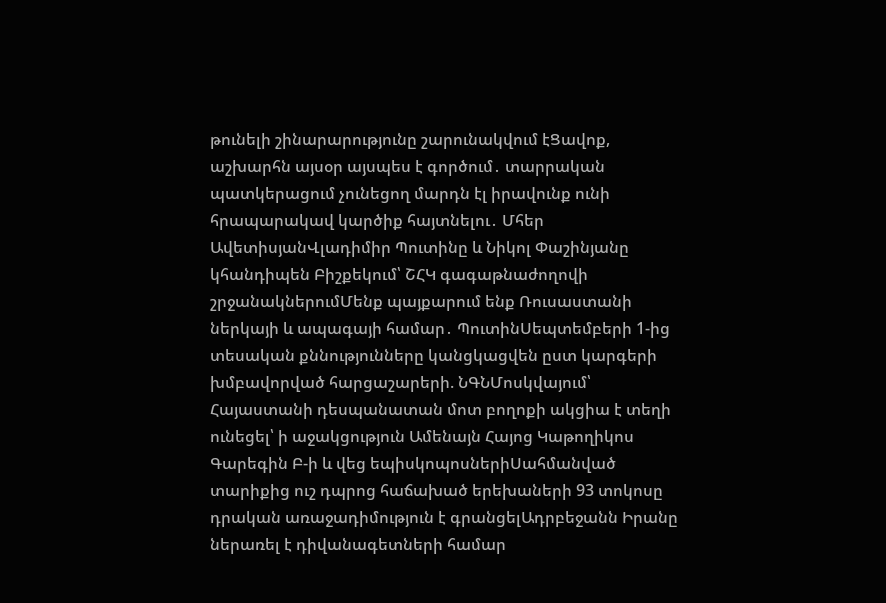թունելի շինարարությունը շարունակվում էՑավոք, աշխարհն այսօր այսպես է գործում․ տարրական պատկերացում չունեցող մարդն էլ իրավունք ունի հրապարակավ կարծիք հայտնելու․ Մհեր ԱվետիսյանՎլադիմիր Պուտինը և Նիկոլ Փաշինյանը կհանդիպեն Բիշքեկում՝ ՇՀԿ գագաթնաժողովի շրջանակներումՄենք պայքարում ենք Ռուսաստանի ներկայի և ապագայի համար․ ՊուտինՍեպտեմբերի 1-ից տեսական քննությունները կանցկացվեն ըստ կարգերի խմբավորված հարցաշարերի. ՆԳՆՄոսկվայում՝ Հայաստանի դեսպանատան մոտ բողոքի ակցիա է տեղի ունեցել՝ ի աջակցություն Ամենայն Հայոց Կաթողիկոս Գարեգին Բ-ի և վեց եպիսկոպոսներիՍահմանված տարիքից ուշ դպրոց հաճախած երեխաների 93 տոկոսը դրական առաջադիմություն է գրանցելԱդրբեջանն Իրանը ներառել է դիվանագետների համար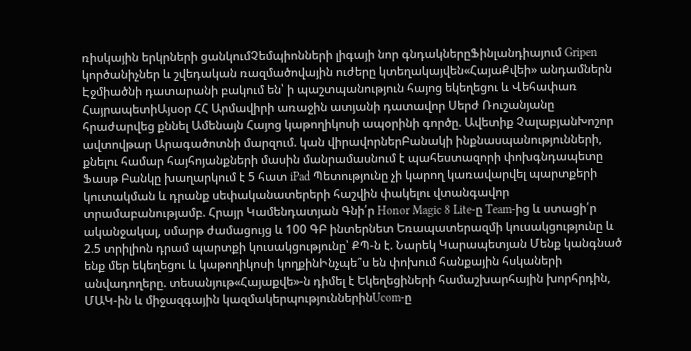ռիսկային երկրների ցանկումՉեմպիոնների լիգայի նոր գնդակներըՖինլանդիայում Gripen կործանիչներ և շվեդական ռազմածովային ուժերը կտեղակայվեն«ՀայաՔվեի» անդամներն Էջմիածնի դատարանի բակում են՝ ի պաշտպանություն հայոց եկեղեցու և Վեհափառ ՀայրապետիԱյսօր ՀՀ Արմավիրի առաջին ատյանի դատավոր Սերժ Ռուշանյանը հրաժարվեց քննել Ամենայն Հայոց կաթողիկոսի ապօրինի գործը. Ավետիք ՉալաբյանԽոշոր ավտովթար Արագածոտնի մարզում. կան վիրավորներԲանակի ինքնասպանությունների, քնելու համար հայհոյանքների մասին մանրամասնում է պահեստազորի փոխգնդապետը Ֆասթ Բանկը խաղարկում է 5 հատ iPad Պետությունը չի կարող կառավարվել պարտքերի կուտակման և դրանք սեփականատերերի հաշվին փակելու վտանգավոր տրամաբանությամբ. Հրայր Կամենդատյան Գնի՛ր Honor Magic 8 Lite-ը Team-ից և ստացի՛ր ականջակալ, սմարթ ժամացույց և 100 ԳԲ ինտերնետ Եռապատերազմի կուսակցությունը և 2.5 տրիլիոն դրամ պարտքի կուսակցությունը՝ ՔՊ-ն է. Նարեկ Կարապետյան Մենք կանգնած ենք մեր եկեղեցու և կաթողիկոսի կողքինԻնչպե՞ս են փոխում հանքային հսկաների անվադողերը. տեսանյութ«Հայաքվե»-ն դիմել է Եկեղեցիների համաշխարհային խորհրդին, ՄԱԿ-ին և միջազգային կազմակերպություններինUcom-ը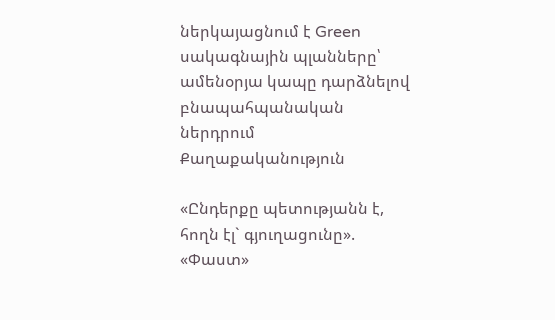ներկայացնում է Green սակագնային պլանները՝ ամենօրյա կապը դարձնելով բնապահպանական ներդրում
Քաղաքականություն

«Ընդերքը պետությանն է, հողն էլ` գյուղացունը». «Փաստ»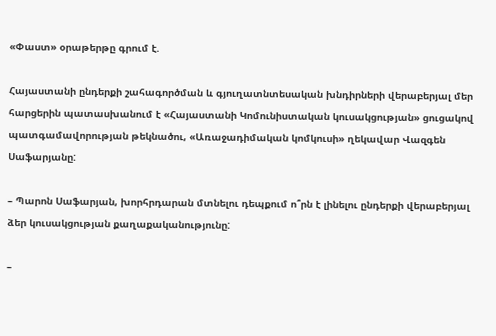«Փաստ» օրաթերթը գրում է.

Հայաստանի ընդերքի շահագործման և գյուղատնտեսական խնդիրների վերաբերյալ մեր հարցերին պատասխանում է «Հայաստանի Կոմունիստական կուսակցության» ցուցակով պատգամավորության թեկնածու, «Առաջադիմական կոմկուսի» ղեկավար Վազգեն Սաֆարյանը:

– Պարոն Սաֆարյան, խորհրդարան մտնելու դեպքում ո՞րն է լինելու ընդերքի վերաբերյալ ձեր կուսակցության քաղաքականությունը:

–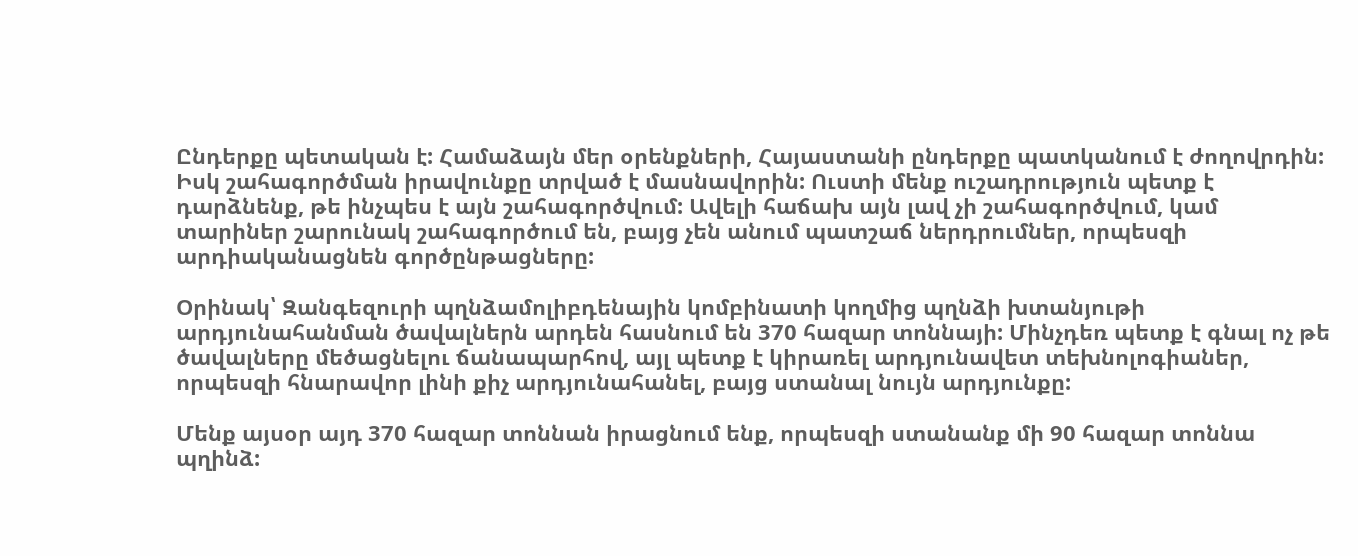Ընդերքը պետական է: Համաձայն մեր օրենքների, Հայաստանի ընդերքը պատկանում է ժողովրդին: Իսկ շահագործման իրավունքը տրված է մասնավորին: Ուստի մենք ուշադրություն պետք է դարձնենք, թե ինչպես է այն շահագործվում: Ավելի հաճախ այն լավ չի շահագործվում, կամ տարիներ շարունակ շահագործում են, բայց չեն անում պատշաճ ներդրումներ, որպեսզի արդիականացնեն գործընթացները:

Օրինակ՝ Զանգեզուրի պղնձամոլիբդենային կոմբինատի կողմից պղնձի խտանյութի արդյունահանման ծավալներն արդեն հասնում են 370 հազար տոննայի: Մինչդեռ պետք է գնալ ոչ թե ծավալները մեծացնելու ճանապարհով, այլ պետք է կիրառել արդյունավետ տեխնոլոգիաներ, որպեսզի հնարավոր լինի քիչ արդյունահանել, բայց ստանալ նույն արդյունքը:

Մենք այսօր այդ 370 հազար տոննան իրացնում ենք, որպեսզի ստանանք մի 90 հազար տոննա պղինձ: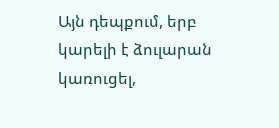Այն դեպքում, երբ կարելի է ձուլարան կառուցել,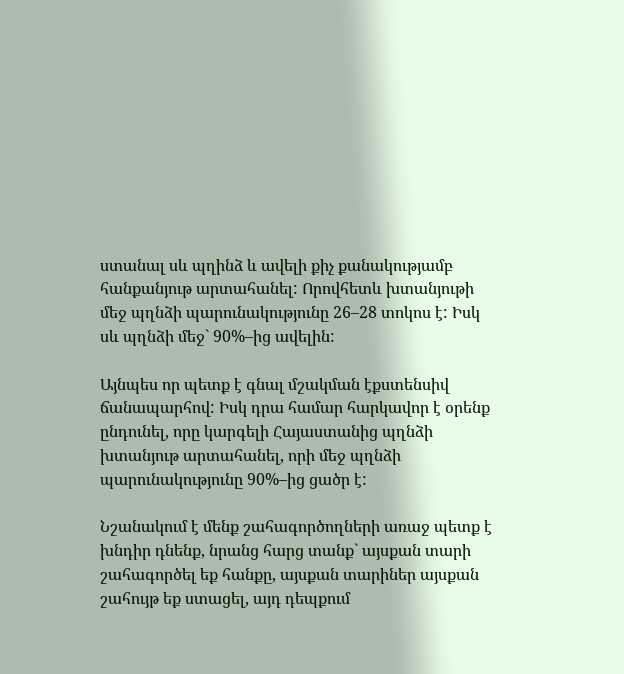ստանալ սև պղինձ և ավելի քիչ քանակությամբ հանքանյութ արտահանել: Որովհետև խտանյութի մեջ պղնձի պարունակությունը 26–28 տոկոս է: Իսկ սև պղնձի մեջ` 90%–ից ավելին:

Այնպես որ պետք է գնալ մշակման էքստենսիվ ճանապարհով: Իսկ դրա համար հարկավոր է օրենք ընդունել, որը կարգելի Հայաստանից պղնձի խտանյութ արտահանել, որի մեջ պղնձի պարունակությունը 90%–ից ցածր է:

Նշանակում է մենք շահագործողների առաջ պետք է խնդիր դնենք, նրանց հարց տանք` այսքան տարի շահագործել եք հանքը, այսքան տարիներ այսքան շահույթ եք ստացել, այդ դեպքում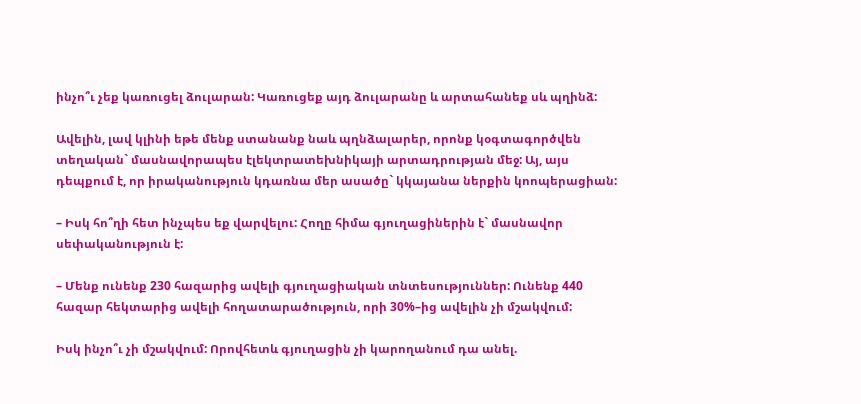ինչո՞ւ չեք կառուցել ձուլարան: Կառուցեք այդ ձուլարանը և արտահանեք սև պղինձ:

Ավելին, լավ կլինի եթե մենք ստանանք նաև պղնձալարեր, որոնք կօգտագործվեն տեղական` մասնավորապես էլեկտրատեխնիկայի արտադրության մեջ: Այ, այս դեպքում է, որ իրականություն կդառնա մեր ասածը` կկայանա ներքին կոոպերացիան:

– Իսկ հո՞ղի հետ ինչպես եք վարվելու: Հողը հիմա գյուղացիներին է` մասնավոր սեփականություն է:

– Մենք ունենք 230 հազարից ավելի գյուղացիական տնտեսություններ: Ունենք 440 հազար հեկտարից ավելի հողատարածություն, որի 30%–ից ավելին չի մշակվում:

Իսկ ինչո՞ւ չի մշակվում: Որովհետև գյուղացին չի կարողանում դա անել.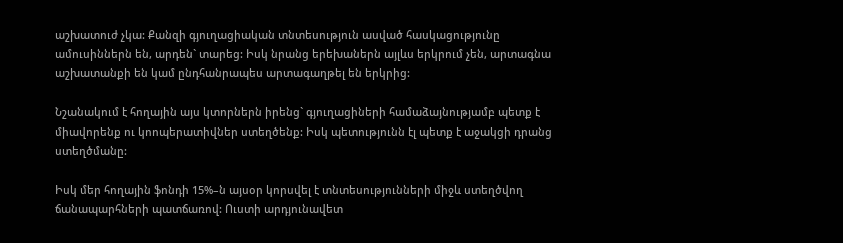աշխատուժ չկա: Քանզի գյուղացիական տնտեսություն ասված հասկացությունը ամուսիններն են, արդեն` տարեց: Իսկ նրանց երեխաներն այլևս երկրում չեն, արտագնա աշխատանքի են կամ ընդհանրապես արտագաղթել են երկրից:

Նշանակում է հողային այս կտորներն իրենց` գյուղացիների համաձայնությամբ պետք է միավորենք ու կոոպերատիվներ ստեղծենք: Իսկ պետությունն էլ պետք է աջակցի դրանց ստեղծմանը:

Իսկ մեր հողային ֆոնդի 15%–ն այսօր կորսվել է տնտեսությունների միջև ստեղծվող ճանապարհների պատճառով: Ուստի արդյունավետ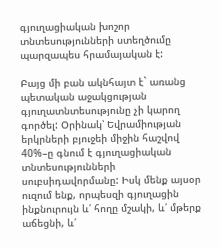գյուղացիական խոշոր տնտեսությունների ստեղծումը պարզապես հրամայական է:

Բայց մի բան ակնհայտ է` առանց պետական աջակցության գյուղատնտեսությունը չի կարող գործել: Օրինակ՝ Եվրամիության երկրների բյուջեի միջին հաշվով 40%–ը գնում է գյուղացիական տնտեսությունների սուբսիդավորմանը: Իսկ մենք այսօր ուզում ենք, որպեսզի գյուղացին ինքնուրույն և՛ հողը մշակի, և՛ մթերք աճեցնի, և՛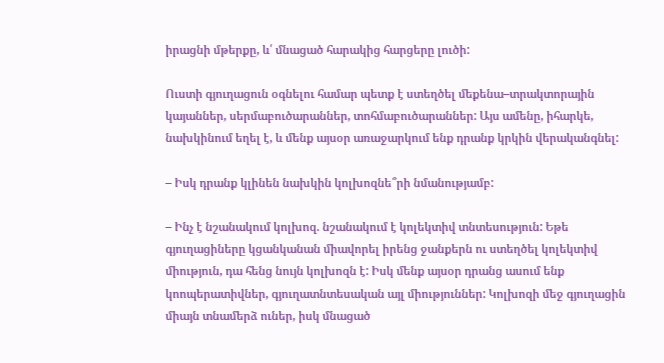իրացնի մթերքը, և՛ մնացած հարակից հարցերը լուծի:

Ուստի գյուղացուն օգնելու համար պետք է ստեղծել մեքենա–տրակտորային կայաններ, սերմաբուծարաններ, տոհմաբուծարաններ: Այս ամենը, իհարկե, նախկինում եղել է, և մենք այսօր առաջարկում ենք դրանք կրկին վերականգնել:

– Իսկ դրանք կլինեն նախկին կոլխոզնե՞րի նմանությամբ:

– Ինչ է նշանակում կոլխոզ. նշանակում է կոլեկտիվ տնտեսություն: Եթե գյուղացիները կցանկանան միավորել իրենց ջանքերն ու ստեղծել կոլեկտիվ միություն, դա հենց նույն կոլխոզն է: Իսկ մենք այսօր դրանց ասում ենք կոոպերատիվներ, գյուղատնտեսական այլ միություններ: Կոլխոզի մեջ գյուղացին միայն տնամերձ ուներ, իսկ մնացած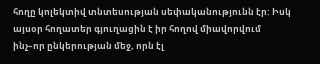հողը կոլեկտիվ տնտեսության սեփականությունն էր: Իսկ այսօր հողատեր գյուղացին է իր հողով միավորվում ինչ–որ ընկերության մեջ, որն էլ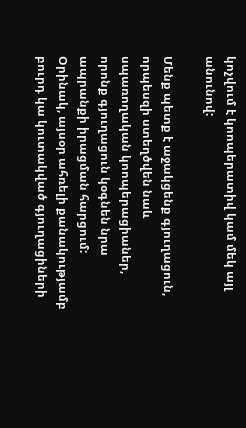կոչվում է կոոպերատիվ կամ մեկ այլ անունով:

Մենք պետք է աջակցենք գյուղացուն, որպեսզի ստեղծվեն նաև սպառողական կոոպերացիաներ, որոնք գյուղացուն կօգնեն նրա ապրանքի իրացման հարցում: Օրինակ, այսօր ահռելի քանակությամբ բուրդ կա կուտակված գյուղացիների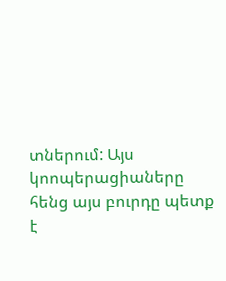տներում: Այս կոոպերացիաները հենց այս բուրդը պետք է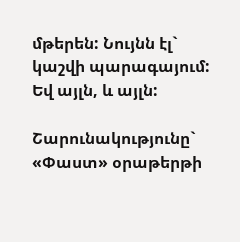մթերեն: Նույնն էլ` կաշվի պարագայում: Եվ այլն, և այլն:

Շարունակությունը` «Փաստ» օրաթերթի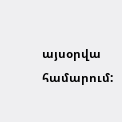այսօրվա համարում: